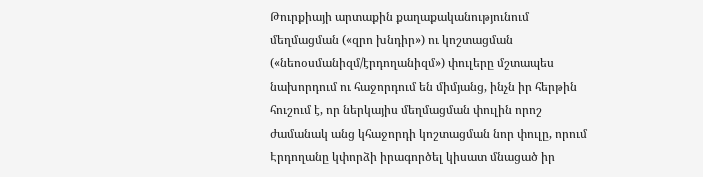Թուրքիայի արտաքին քաղաքականությունում մեղմացման («զրո խնդիր») ու կոշտացման («նեոօսմանիզմ/էրդողանիզմ») փուլերը մշտապես նախորդում ու հաջորդում են միմյանց, ինչն իր հերթին հուշում է, որ ներկայիս մեղմացման փուլին որոշ ժամանակ անց կհաջորդի կոշտացման նոր փուլը, որում Էրդողանը կփորձի իրագործել կիսատ մնացած իր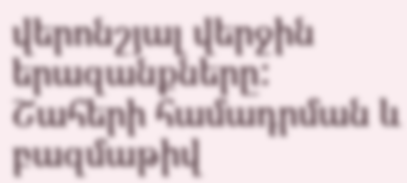վերոնշյալ վերջին երազանքները:
Շահերի համադրման և բազմաթիվ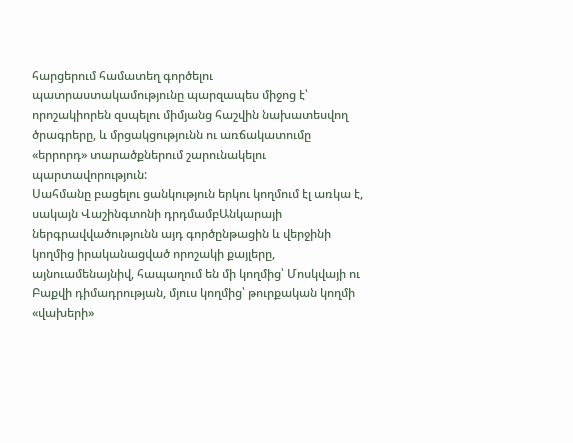հարցերում համատեղ գործելու պատրաստակամությունը պարզապես միջոց է՝ որոշակիորեն զսպելու միմյանց հաշվին նախատեսվող ծրագրերը, և մրցակցությունն ու առճակատումը «երրորդ» տարածքներում շարունակելու պարտավորություն:
Սահմանը բացելու ցանկություն երկու կողմում էլ առկա է, սակայն Վաշինգտոնի դրդմամբԱնկարայի ներգրավվածությունն այդ գործընթացին և վերջինի կողմից իրականացված որոշակի քայլերը, այնուամենայնիվ, հապաղում են մի կողմից՝ Մոսկվայի ու Բաքվի դիմադրության, մյուս կողմից՝ թուրքական կողմի «վախերի»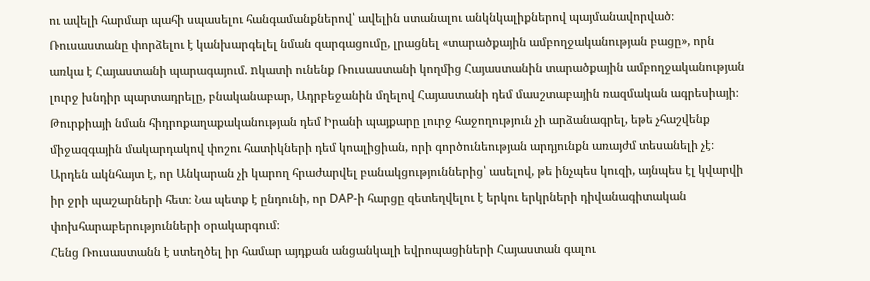ու ավելի հարմար պահի սպասելու հանգամանքներով՝ ավելին ստանալու անկնկալիքներով պայմանավորված։
Ռուսաստանը փորձելու է կանխարգելել նման զարգացումը, լրացնել «տարածքային ամբողջականության բացը», որն առկա է Հայաստանի պարագայում. nկատի ունենք Ռուսաստանի կողմից Հայաստանին տարածքային ամբողջականության լուրջ խնդիր պարտադրելը, բնականաբար, Ադրբեջանին մղելով Հայաստանի դեմ մասշտաբային ռազմական ագրեսիայի։
Թուրքիայի նման հիդրոքաղաքականության դեմ Իրանի պայքարը լուրջ հաջողություն չի արձանագրել, եթե չհաշվենք միջազգային մակարդակով փոշու հատիկների դեմ կոալիցիան, որի գործունեության արդյունքն առայժմ տեսանելի չէ։
Արդեն ակնհայտ է, որ Անկարան չի կարող հրաժարվել բանակցություններից՝ ասելով, թե ինչպես կուզի, այնպես էլ կվարվի իր ջրի պաշարների հետ։ Նա պետք է ընդունի, որ DAP-ի հարցը զետեղվելու է երկու երկրների դիվանագիտական փոխհարաբերությունների օրակարգում։
Հենց Ռուսաստանն է ստեղծել իր համար այդքան անցանկալի եվրոպացիների Հայաստան գալու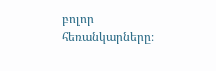բոլոր հեռանկարները։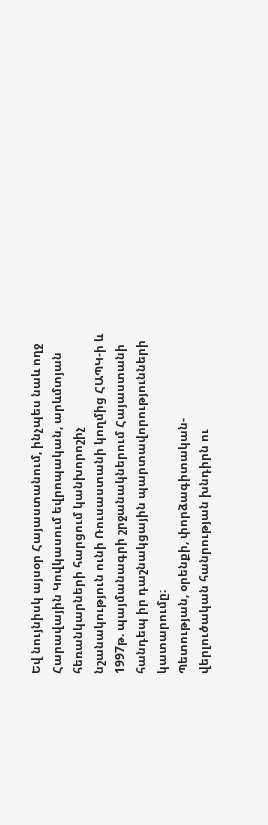Եվ նույնիսկ այսօր Հայաստանում, ինչպես նաև ողջ Հարավային Կովկասում եվրոպական, արևմտյան հեռանկարների հարցում կանխորոշիչ նշանակություն ունի Ռուսաստանի կողմից ՀԱՊԿ-ի և 1997թ. պայմանագրի շրջանակներում Հայաստանի հանդեպ իր դաշնակցային պարտավորությունների կատարումը։
Պետության, օրենքի, փորձագիտական-վերլուծական հանրության խնդիրն ու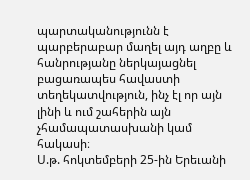պարտականությունն է պարբերաբար մաղել այդ աղբը և հանրությանը ներկայացնել բացառապես հավաստի տեղեկատվություն, ինչ էլ որ այն լինի և ում շահերին այն չհամապատասխանի կամ հակասի։
Ս.թ. հոկտեմբերի 25-ին Երեւանի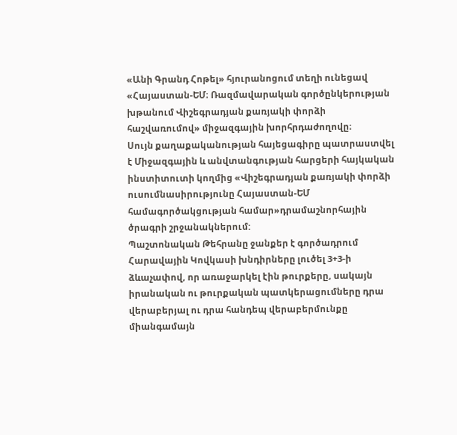«Անի Գրանդ Հոթել» հյուրանոցում տեղի ունեցավ «Հայաստան-ԵՄ։ Ռազմավարական գործընկերության խթանում Վիշեգրադյան քառյակի փորձի հաշվառումով» միջազգային խորհրդաժողովը։
Սույն քաղաքականության հայեցագիրը պատրաստվել է Միջազգային և անվտանգության հարցերի հայկական ինստիտուտի կողմից «Վիշեգրադյան քառյակի փորձի ուսումնասիրությունը Հայաստան-ԵՄ համագործակցության համար»դրամաշնորհային ծրագրի շրջանակներում:
Պաշտոնական Թեհրանը ջանքեր է գործադրում Հարավային Կովկասի խնդիրները լուծել 3+3-ի ձևաչափով, որ առաջարկել էին թուրքերը, սակայն իրանական ու թուրքական պատկերացումները դրա վերաբերյալ ու դրա հանդեպ վերաբերմունքը միանգամայն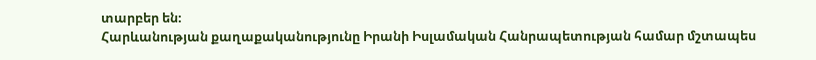տարբեր են։
Հարևանության քաղաքականությունը Իրանի Իսլամական Հանրապետության համար մշտապես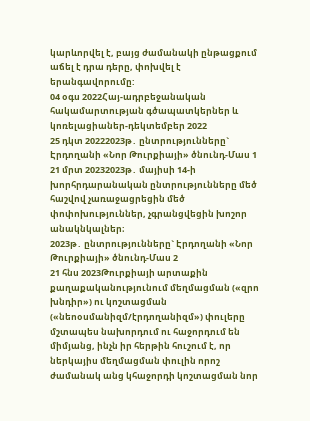կարևորվել է, բայց ժամանակի ընթացքում աճել է դրա դերը, փոխվել է երանգավորումը:
04 օգս 2022Հայ-ադրբեջանական հակամարտության գծապատկերներ և կոռելացիաներ-դեկտեմբեր 2022
25 դկտ 20222023թ․ ընտրությունները` Էրդողանի «Նոր Թուրքիայի» ծնունդ-Մաս 1
21 մրտ 20232023թ․ մայիսի 14-ի խորհրդարանական ընտրությունները մեծ հաշվով չառաջացրեցին մեծ փոփոխություններ, չգրանցվեցին խոշոր անակնկալներ։
2023թ․ ընտրությունները` Էրդողանի «Նոր Թուրքիայի» ծնունդ-Մաս 2
21 հնս 2023Թուրքիայի արտաքին քաղաքականությունում մեղմացման («զրո խնդիր») ու կոշտացման («նեոօսմանիզմ/էրդողանիզմ») փուլերը մշտապես նախորդում ու հաջորդում են միմյանց, ինչն իր հերթին հուշում է, որ ներկայիս մեղմացման փուլին որոշ ժամանակ անց կհաջորդի կոշտացման նոր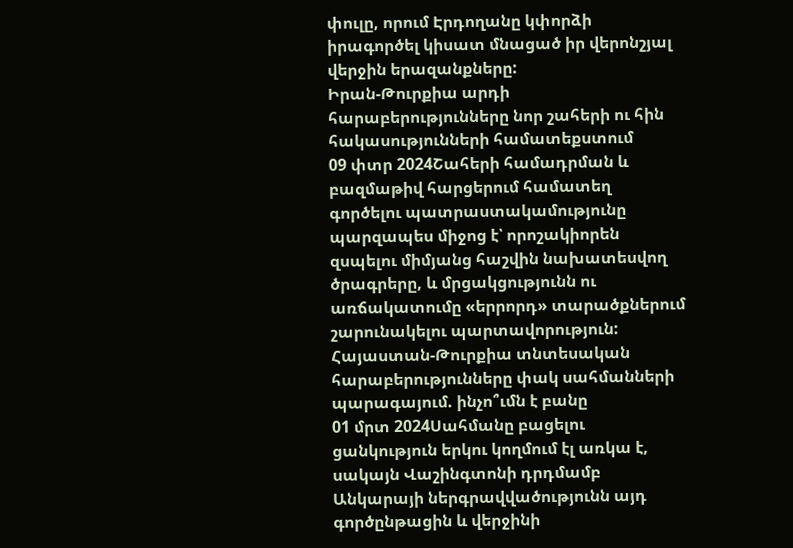փուլը, որում Էրդողանը կփորձի իրագործել կիսատ մնացած իր վերոնշյալ վերջին երազանքները:
Իրան-Թուրքիա արդի հարաբերությունները նոր շահերի ու հին հակասությունների համատեքստում
09 փտր 2024Շահերի համադրման և բազմաթիվ հարցերում համատեղ գործելու պատրաստակամությունը պարզապես միջոց է՝ որոշակիորեն զսպելու միմյանց հաշվին նախատեսվող ծրագրերը, և մրցակցությունն ու առճակատումը «երրորդ» տարածքներում շարունակելու պարտավորություն:
Հայաստան-Թուրքիա տնտեսական հարաբերությունները փակ սահմանների պարագայում. ինչո՞ւմն է բանը
01 մրտ 2024Սահմանը բացելու ցանկություն երկու կողմում էլ առկա է, սակայն Վաշինգտոնի դրդմամբ Անկարայի ներգրավվածությունն այդ գործընթացին և վերջինի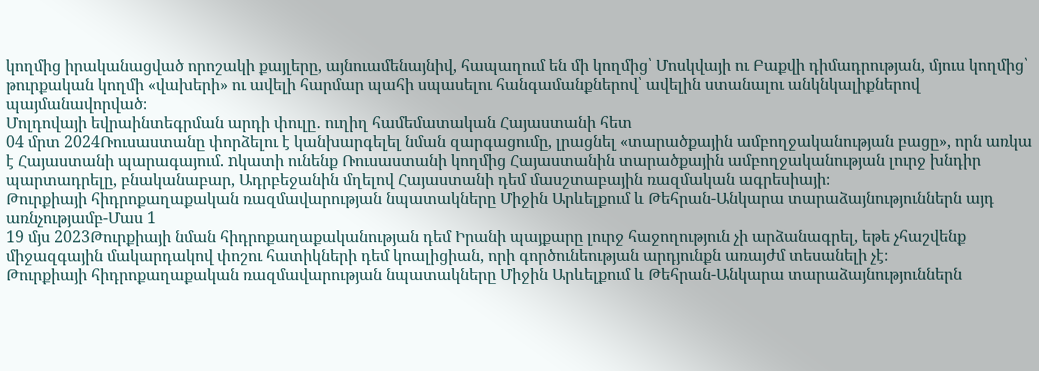կողմից իրականացված որոշակի քայլերը, այնուամենայնիվ, հապաղում են մի կողմից՝ Մոսկվայի ու Բաքվի դիմադրության, մյուս կողմից՝ թուրքական կողմի «վախերի» ու ավելի հարմար պահի սպասելու հանգամանքներով՝ ավելին ստանալու անկնկալիքներով պայմանավորված։
Մոլդովայի եվրաինտեգրման արդի փուլը․ ուղիղ համեմատական Հայաստանի հետ
04 մրտ 2024Ռուսաստանը փորձելու է կանխարգելել նման զարգացումը, լրացնել «տարածքային ամբողջականության բացը», որն առկա է Հայաստանի պարագայում. nկատի ունենք Ռուսաստանի կողմից Հայաստանին տարածքային ամբողջականության լուրջ խնդիր պարտադրելը, բնականաբար, Ադրբեջանին մղելով Հայաստանի դեմ մասշտաբային ռազմական ագրեսիայի։
Թուրքիայի հիդրոքաղաքական ռազմավարության նպատակները Միջին Արևելքում և Թեհրան-Անկարա տարաձայնություններն այդ առնչությամբ-Մաս 1
19 մյս 2023Թուրքիայի նման հիդրոքաղաքականության դեմ Իրանի պայքարը լուրջ հաջողություն չի արձանագրել, եթե չհաշվենք միջազգային մակարդակով փոշու հատիկների դեմ կոալիցիան, որի գործունեության արդյունքն առայժմ տեսանելի չէ։
Թուրքիայի հիդրոքաղաքական ռազմավարության նպատակները Միջին Արևելքում և Թեհրան-Անկարա տարաձայնություններն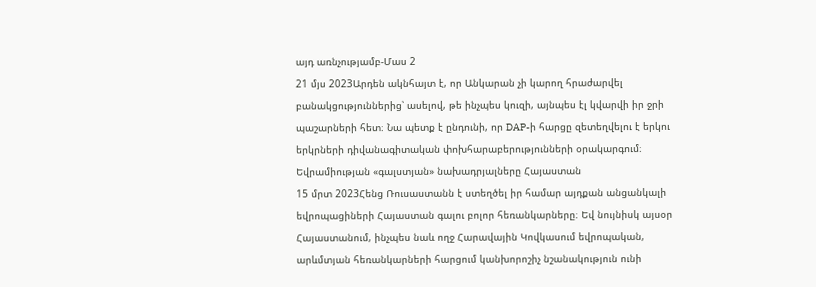այդ առնչությամբ-Մաս 2
21 մյս 2023Արդեն ակնհայտ է, որ Անկարան չի կարող հրաժարվել բանակցություններից՝ ասելով, թե ինչպես կուզի, այնպես էլ կվարվի իր ջրի պաշարների հետ։ Նա պետք է ընդունի, որ DAP-ի հարցը զետեղվելու է երկու երկրների դիվանագիտական փոխհարաբերությունների օրակարգում։
Եվրամիության «գալստյան» նախադրյալները Հայաստան
15 մրտ 2023Հենց Ռուսաստանն է ստեղծել իր համար այդքան անցանկալի եվրոպացիների Հայաստան գալու բոլոր հեռանկարները։ Եվ նույնիսկ այսօր Հայաստանում, ինչպես նաև ողջ Հարավային Կովկասում եվրոպական, արևմտյան հեռանկարների հարցում կանխորոշիչ նշանակություն ունի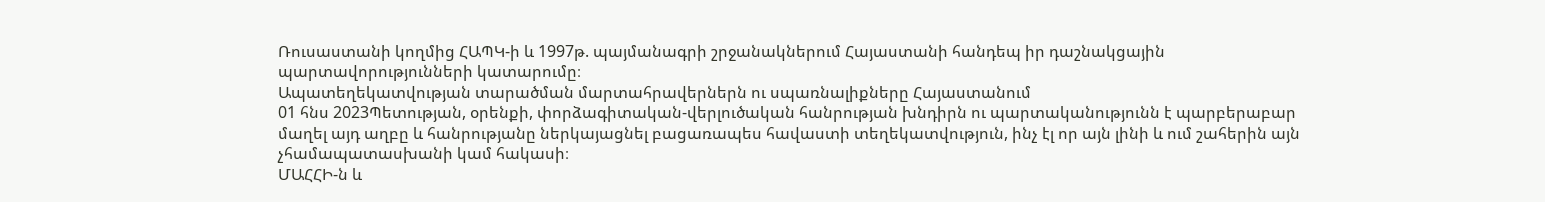Ռուսաստանի կողմից ՀԱՊԿ-ի և 1997թ. պայմանագրի շրջանակներում Հայաստանի հանդեպ իր դաշնակցային պարտավորությունների կատարումը։
Ապատեղեկատվության տարածման մարտահրավերներն ու սպառնալիքները Հայաստանում
01 հնս 2023Պետության, օրենքի, փորձագիտական-վերլուծական հանրության խնդիրն ու պարտականությունն է պարբերաբար մաղել այդ աղբը և հանրությանը ներկայացնել բացառապես հավաստի տեղեկատվություն, ինչ էլ որ այն լինի և ում շահերին այն չհամապատասխանի կամ հակասի։
ՄԱՀՀԻ-ն և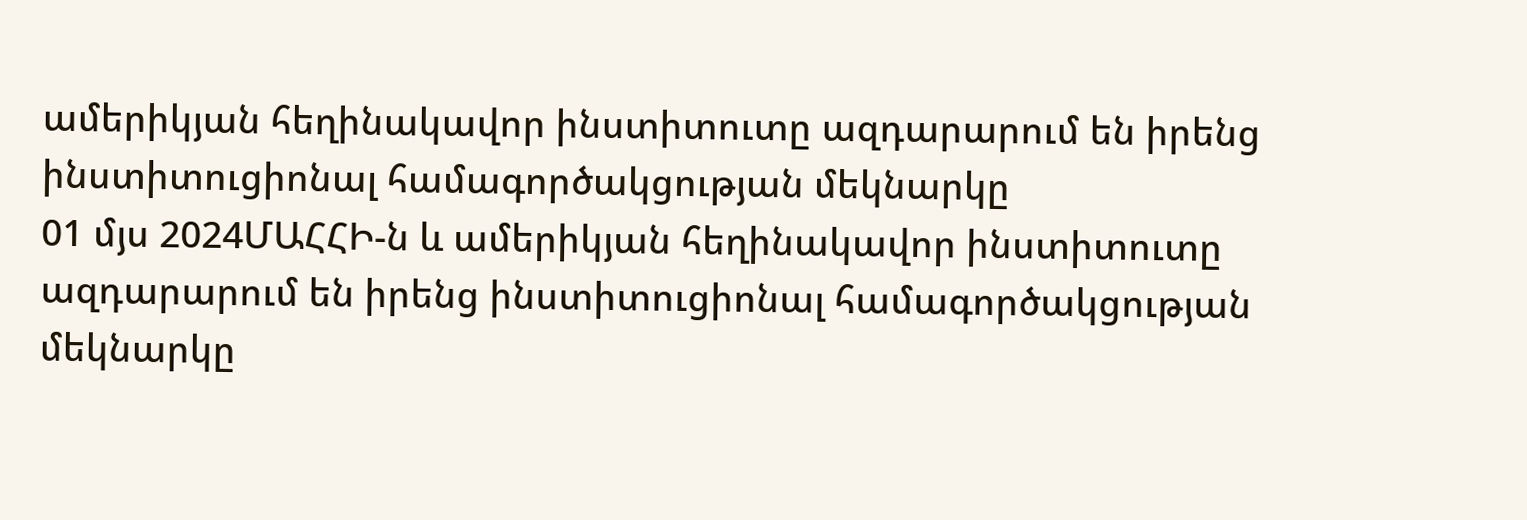ամերիկյան հեղինակավոր ինստիտուտը ազդարարում են իրենց ինստիտուցիոնալ համագործակցության մեկնարկը
01 մյս 2024ՄԱՀՀԻ-ն և ամերիկյան հեղինակավոր ինստիտուտը ազդարարում են իրենց ինստիտուցիոնալ համագործակցության մեկնարկը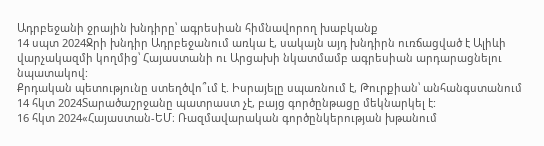Ադրբեջանի ջրային խնդիրը՝ ագրեսիան հիմնավորող խաբկանք
14 սպտ 2024Ջրի խնդիր Ադրբեջանում առկա է, սակայն այդ խնդիրն ուռճացված է Ալիևի վարչակազմի կողմից՝ Հայաստանի ու Արցախի նկատմամբ ագրեսիան արդարացնելու նպատակով:
Քրդական պետությունը ստեղծվո՞ւմ է. Իսրայելը սպառնում է, Թուրքիան՝ անհանգստանում
14 հկտ 2024Տարածաշրջանը պատրաստ չէ, բայց գործընթացը մեկնարկել է:
16 հկտ 2024«Հայաստան-ԵՄ։ Ռազմավարական գործընկերության խթանում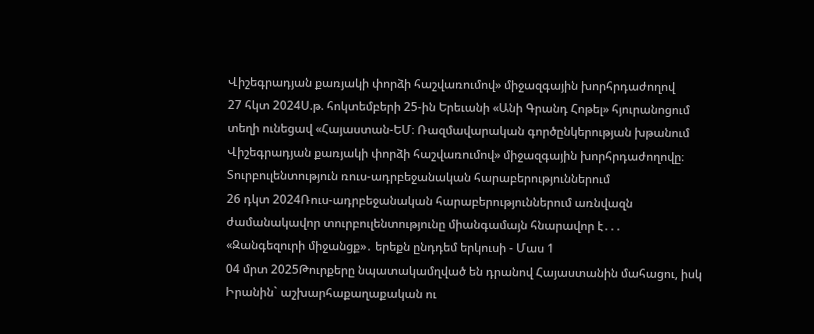Վիշեգրադյան քառյակի փորձի հաշվառումով» միջազգային խորհրդաժողով
27 հկտ 2024Ս.թ. հոկտեմբերի 25-ին Երեւանի «Անի Գրանդ Հոթել» հյուրանոցում տեղի ունեցավ «Հայաստան-ԵՄ։ Ռազմավարական գործընկերության խթանում Վիշեգրադյան քառյակի փորձի հաշվառումով» միջազգային խորհրդաժողովը։
Տուրբուլենտություն ռուս-ադրբեջանական հարաբերություններում
26 դկտ 2024Ռուս-ադրբեջանական հարաբերություններում առնվազն ժամանակավոր տուրբուլենտությունը միանգամայն հնարավոր է․․․
«Զանգեզուրի միջանցք»․ երեքն ընդդեմ երկուսի - Մաս 1
04 մրտ 2025Թուրքերը նպատակամղված են դրանով Հայաստանին մահացու, իսկ Իրանին` աշխարհաքաղաքական ու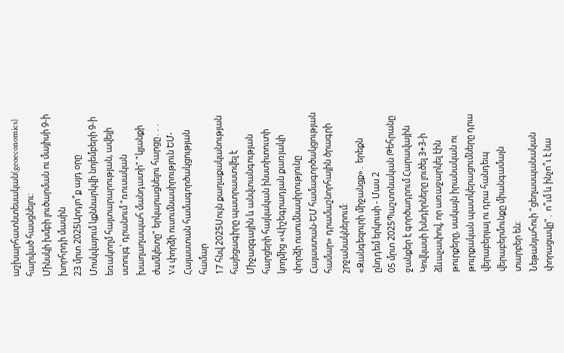աշխարհատնտեսական(geoeconomics) հարված հասցնելու:
Մինսկի խմբի լուծարման ու մայիսի 9-ի խորհրդի մասին
23 մրտ 2025Արդյո՞ք այդ օրը Մոսկվայում կքննարկվի նոյեմբերի 9-ի եռակողմ հայտարարության, ավելի ստույգ՝ դրանում "ռուսական խաղաղապահ մանդատի" "կյանքի ժամկետը" երկարացնելու հարցը․․․
V4 փորձի ուսումնասիրություն ԵՄ-Հայաստան համագործակցության համար
17 հնվ 2025Սույն քաղաքականության հայեցագիրը պատրաստվել է Միջազգային և անվտանգության հարցերի հայկական ինստիտուտի կողմից «Վիշեգրադյան քառյակի փորձի ուսումնասիրությունը Հայաստան-ԵՄ համագործակցության համար» դրամաշնորհային ծրագրի շրջանակներում:
«Զանգեզուրի միջանցք»․ երեքն ընդդեմ երկուսի - Մաս 2
05 մրտ 2025Պաշտոնական Թեհրանը ջանքեր է գործադրում Հարավային Կովկասի խնդիրները լուծել 3+3-ի ձևաչափով, որ առաջարկել էին թուրքերը, սակայն իրանական ու թուրքական պատկերացումները դրա վերաբերյալ ու դրա հանդեպ վերաբերմունքը միանգամայն տարբեր են։
Նեթանյահուի "ցեղասպանական փորացավը"․ ո՞ւմ և ինչո՞ւ է նա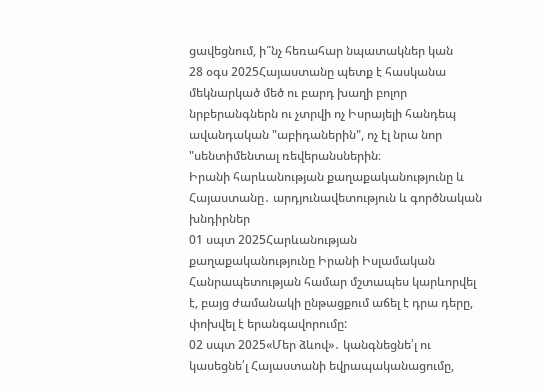ցավեցնում, ի՞նչ հեռահար նպատակներ կան
28 օգս 2025Հայաստանը պետք է հասկանա մեկնարկած մեծ ու բարդ խաղի բոլոր նրբերանգներն ու չտրվի ոչ Իսրայելի հանդեպ ավանդական "աբիդաներին", ոչ էլ նրա նոր "սենտիմենտալ ռեվերանսներին։
Իրանի հարևանության քաղաքականությունը և Հայաստանը․ արդյունավետություն և գործնական խնդիրներ
01 սպտ 2025Հարևանության քաղաքականությունը Իրանի Իսլամական Հանրապետության համար մշտապես կարևորվել է, բայց ժամանակի ընթացքում աճել է դրա դերը, փոխվել է երանգավորումը:
02 սպտ 2025«Մեր ձևով»․ կանգնեցնե՛լ ու կասեցնե՛լ Հայաստանի եվրապականացումը,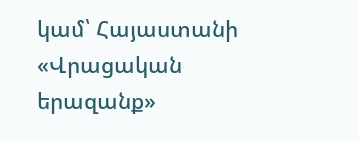կամ՝ Հայաստանի «Վրացական երազանք»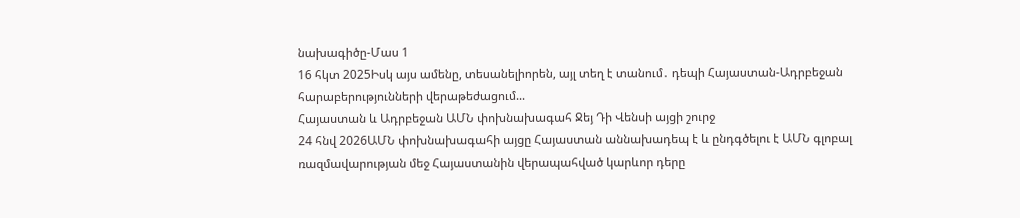նախագիծը-Մաս 1
16 հկտ 2025Իսկ այս ամենը, տեսանելիորեն, այլ տեղ է տանում․ դեպի Հայաստան-Ադրբեջան հարաբերությունների վերաթեժացում...
Հայաստան և Ադրբեջան ԱՄՆ փոխնախագահ Ջեյ Դի Վենսի այցի շուրջ
24 հնվ 2026ԱՄՆ փոխնախագահի այցը Հայաստան աննախադեպ է և ընդգծելու է ԱՄՆ գլոբալ ռազմավարության մեջ Հայաստանին վերապահված կարևոր դերը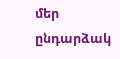մեր ընդարձակ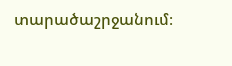տարածաշրջանում։